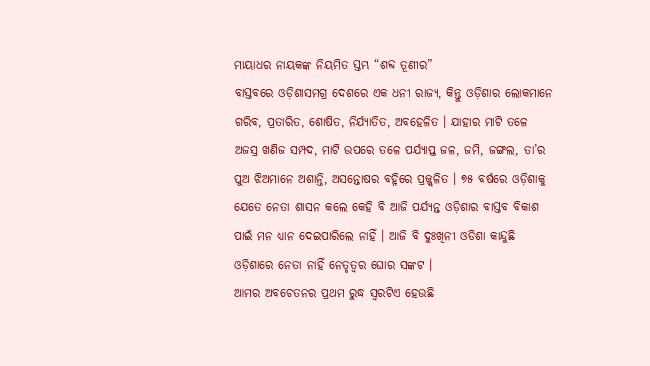ମାୟାଧର ନାୟକଙ୍କ ନିୟମିତ ସ୍ତମ୍ଭ “ଶବ୍ଦ ତୂଣୀର”
ବାସ୍ତବରେ ଓଡ଼ିଶାସମଗ୍ର ଦେଶରେ ଏକ ଧନୀ ରାଜ୍ୟ, କିନ୍ତୁ ଓଡ଼ିଶାର ଲୋକମାନେ ଗରିବ, ପ୍ରତାରିତ, ଶୋଷିତ, ନିର୍ଯ୍ୟାତିତ, ଅବହେଳିତ । ଯାହାର ମାଟି ତଳେ ଅଜସ୍ର ଖଣିଜ ସମ୍ପଦ, ମାଟି ଉପରେ ତଳେ ପର୍ଯ୍ୟାପ୍ତ ଜଳ, ଜମି, ଜଙ୍ଗଲ, ତା’ର ପୁଅ ଝିଅମାନେ ଅଶାନ୍ତି, ଅସନ୍ତୋଷର ବହ୍ନିରେ ପ୍ରଜ୍ଜ୍ୱଳିତ । ୭୫ ବର୍ଷରେ ଓଡ଼ିଶାକୁ ଯେତେ ନେତା ଶାସନ କଲେ କେହି ବି ଆଜି ପର୍ଯ୍ୟନ୍ତ ଓଡ଼ିଶାର ବାସ୍ତବ ବିକାଶ ପାଇଁ ମନ ଧ୍ୟାନ ଦେଇପାରିଲେ ନାହିଁ । ଆଜି ବି ଦୁଃଖିନୀ ଓଡିଶା କାନ୍ଦୁଛି ଓଡ଼ିଶାରେ ନେତା ନାହିଁ ନେତୃତ୍ୱର ଘୋର ସଙ୍କଟ ।
ଆମର ଅବଚେତନର ପ୍ରଥମ ରୁଦ୍ଧ ସ୍ୱରଟିଏ ହେଉଛି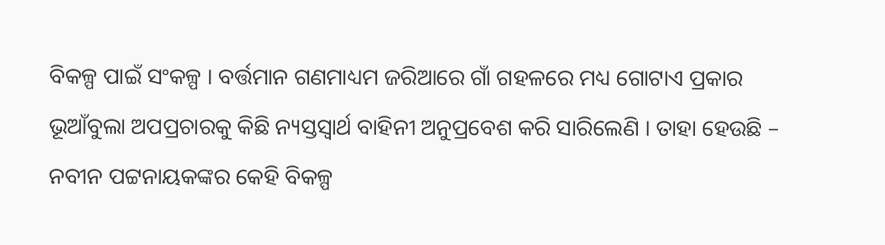ବିକଳ୍ପ ପାଇଁ ସଂକଳ୍ପ । ବର୍ତ୍ତମାନ ଗଣମାଧ୍ୟମ ଜରିଆରେ ଗାଁ ଗହଳରେ ମଧ୍ୟ ଗୋଟାଏ ପ୍ରକାର ଭୂଆଁବୁଲା ଅପପ୍ରଚାରକୁ କିଛି ନ୍ୟସ୍ତସ୍ୱାର୍ଥ ବାହିନୀ ଅନୁପ୍ରବେଶ କରି ସାରିଲେଣି । ତାହା ହେଉଛି – ନବୀନ ପଟ୍ଟନାୟକଙ୍କର କେହି ବିକଳ୍ପ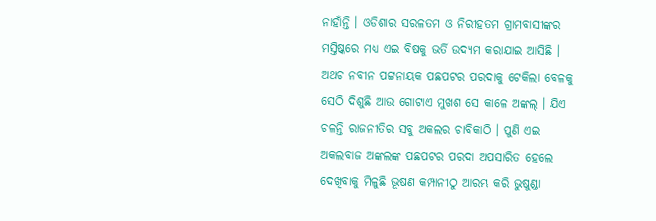ନାହାଁନ୍ତି । ଓଡିଶାର ସରଳତମ ଓ ନିରୀହତମ ଗ୍ରାମବାସୀଙ୍କର ମସ୍ତିଷ୍କରେ ମଧ୍ୟ ଏଇ ବିଷକୁ ଭର୍ତି ଉଦ୍ୟମ କରାଯାଇ ଆସିଛି । ଅଥଚ ନବୀନ ପଟ୍ଟନାୟକ ପଛପଟର ପରଦାକୁ ଟେକିଲା ବେଳକୁ ସେଠି ଦିଶୁଛି ଆଉ ଗୋଟାଏ ମୁଖଶ ସେ କାଳେ ଅଙ୍କଲ୍ । ଯିଏ ଚଳନ୍ତି ରାଜନୀତିର ସବୁ ଅକଲର ଚାବିକାଠି । ପୁଣି ଏଇ ଅକଲବାଜ ଅଙ୍କଲଙ୍କ ପଛପଟର ପରଦା ଅପସାରିତ ହେଲେ ଦେଖିବାକୁ ମିଳୁଛି ଭୂଷଣ କମ୍ପାନୀଠୁ ଆରମ୍ଭ କରି ଭୁଷୁଣ୍ଡା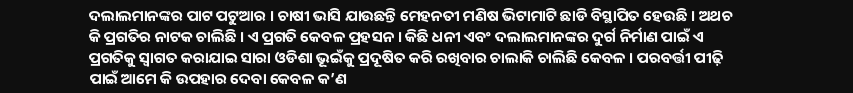ଦଲାଲମାନଙ୍କର ପାଟ ପଟୁଆର । ଚାଷୀ ଭାସି ଯାଉଛନ୍ତି ମେହନତୀ ମଣିଷ ଭିଟାମାଟି ଛାଡି ବିସ୍ଥାପିତ ହେଉଛି । ଅଥଚ କି ପ୍ରଗତିର ନାଟକ ଚାଲିଛି । ଏ ପ୍ରଗତି କେବଳ ପ୍ରହସନ । କିଛି ଧନୀ ଏବଂ ଦଲାଲମାନଙ୍କର ଦୁର୍ଗ ନିର୍ମାଣ ପାଇଁ ଏ ପ୍ରଗତିକୁ ସ୍ୱାଗତ କରାଯାଇ ସାରା ଓଡିଶା ଭୂଇଁକୁ ପ୍ରଦୂଷିତ କରି ରଖିବାର ଚାଲାକି ଚାଲିଛି କେବଳ । ପରବର୍ତ୍ତୀ ପୀଢ଼ି ପାଇଁ ଆମେ କି ଉପହାର ଦେବା କେବଳ କ’ଣ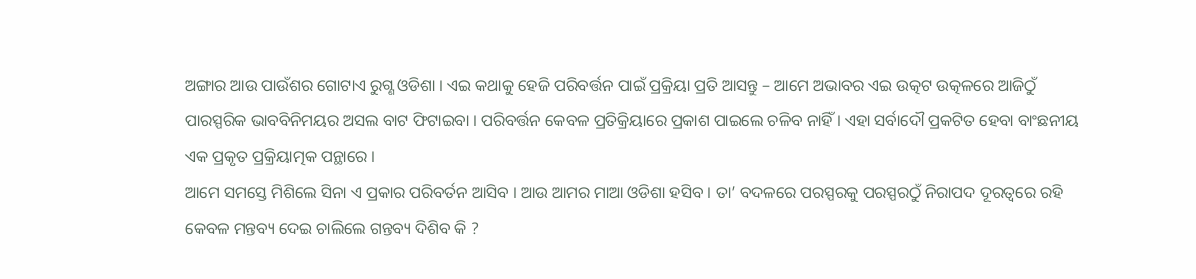ଅଙ୍ଗାର ଆଉ ପାଉଁଶର ଗୋଟାଏ ରୁଗ୍ଣ ଓଡିଶା । ଏଇ କଥାକୁ ହେଜି ପରିବର୍ତ୍ତନ ପାଇଁ ପ୍ରକ୍ରିୟା ପ୍ରତି ଆସନ୍ତୁ – ଆମେ ଅଭାବର ଏଇ ଉତ୍କଟ ଉତ୍କଳରେ ଆଜିଠୁଁ ପାରସ୍ପରିକ ଭାବବିନିମୟର ଅସଲ ବାଟ ଫିଟାଇବା । ପରିବର୍ତ୍ତନ କେବଳ ପ୍ରତିକ୍ରିୟାରେ ପ୍ରକାଶ ପାଇଲେ ଚଳିବ ନାହିଁ । ଏହା ସର୍ବାଦୌ ପ୍ରକଟିତ ହେବା ବାଂଛନୀୟ ଏକ ପ୍ରକୃତ ପ୍ରକ୍ରିୟାତ୍ମକ ପନ୍ଥାରେ ।
ଆମେ ସମସ୍ତେ ମିଶିଲେ ସିନା ଏ ପ୍ରକାର ପରିବର୍ତନ ଆସିବ । ଆଉ ଆମର ମାଆ ଓଡିଶା ହସିବ । ତା’ ବଦଳରେ ପରସ୍ପରକୁ ପରସ୍ପରଠୁଁ ନିରାପଦ ଦୂରତ୍ୱରେ ରହି କେବଳ ମନ୍ତବ୍ୟ ଦେଇ ଚାଲିଲେ ଗନ୍ତବ୍ୟ ଦିଶିବ କି ?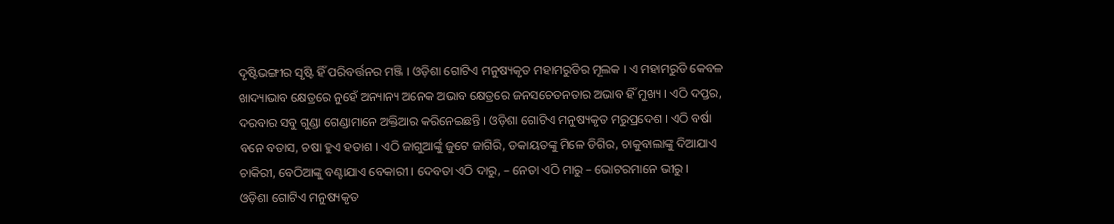ଦୃଷ୍ଟିଭଙ୍ଗୀର ସୃଷ୍ଟି ହିଁ ପରିବର୍ତ୍ତନର ମଞ୍ଜି । ଓଡ଼ିଶା ଗୋଟିଏ ମନୁଷ୍ୟକୃତ ମହାମରୁଡିର ମୂଲକ । ଏ ମହାମରୁଡି କେବଳ ଖାଦ୍ୟାଭାବ କ୍ଷେତ୍ରରେ ନୁହେଁ ଅନ୍ୟାନ୍ୟ ଅନେକ ଅଭାବ କ୍ଷେତ୍ରରେ ଜନସଚେତନତାର ଅଭାବ ହିଁ ମୁଖ୍ୟ । ଏଠି ଦପ୍ତର, ଦରବାର ସବୁ ଗୁଣ୍ଡା ଗେଣ୍ଡାମାନେ ଅକ୍ତିଆର କରିନେଇଛନ୍ତି । ଓଡ଼ିଶା ଗୋଟିଏ ମନୁଷ୍ୟକୃତ ମରୁପ୍ରଦେଶ । ଏଠି ବର୍ଷା ବନେ ବତାସ, ଚଷା ହୁଏ ହତାଶ । ଏଠି ଜାଗୁଆର୍ଙ୍କୁ ଜୁଟେ ଜାଗିରି, ଡକାୟତଙ୍କୁ ମିଳେ ଡିଗିର, ଚାକୁବାଲାଙ୍କୁ ଦିଆଯାଏ ଚାକିରୀ, ବେଠିଆଙ୍କୁ ବଣ୍ଟାଯାଏ ବେକାରୀ । ଦେବତା ଏଠି ଦାରୁ, – ନେତା ଏଠି ମାରୁ – ଭୋଟରମାନେ ଭୀରୁ ।
ଓଡ଼ିଶା ଗୋଟିଏ ମନୁଷ୍ୟକୃତ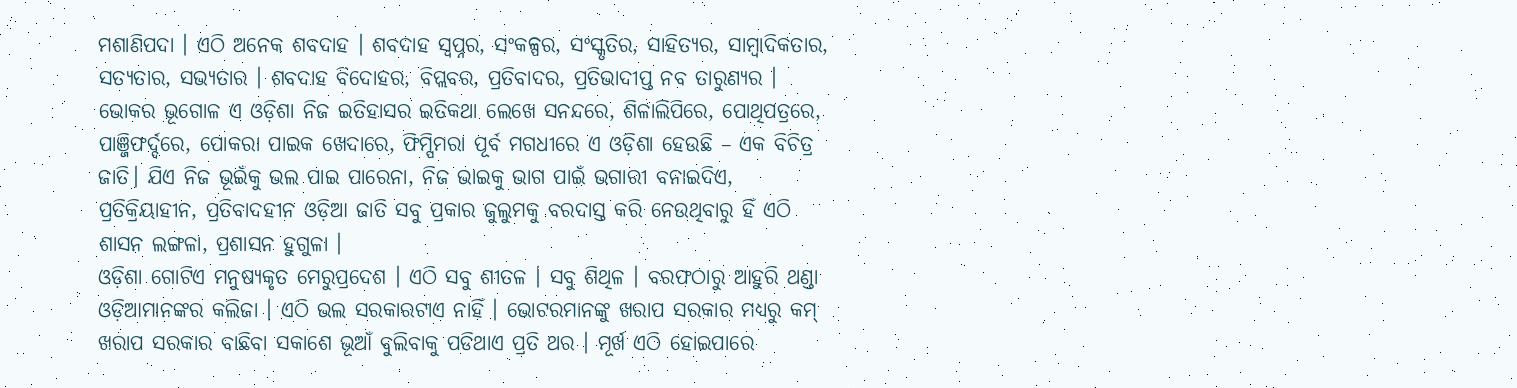ମଶାଣିପଦା । ଏଠି ଅନେକ ଶବଦାହ । ଶବଦାହ ସ୍ୱପ୍ନର, ସଂକଳ୍ପର, ସଂସ୍କୃତିର, ସାହିତ୍ୟର, ସାମ୍ବାଦିକତାର, ସତ୍ୟତାର, ସଭ୍ୟତାର । ଶବଦାହ ବିଦୋହର, ବିପ୍ଲବର, ପ୍ରତିବାଦର, ପ୍ରତିଭାଦୀପ୍ତ ନବ ତାରୁଣ୍ୟର । ଭୋକର ଭୂଗୋଳ ଏ ଓଡ଼ିଶା ନିଜ ଇତିହାସର ଇତିକଥା ଲେଖେ ସନନ୍ଦରେ, ଶିଳାଲିପିରେ, ପୋଥିପତ୍ରରେ, ପାଞ୍ଜିଫର୍ଦ୍ଦରେ, ପୋକରା ପାଇକ ଖେଦାରେ, ଫିମ୍ପିମରା ପୂର୍ବ ମଗଧୀରେ ଏ ଓଡ଼ିଶା ହେଉଛି – ଏକ ବିଚିତ୍ର ଜାତି। ଯିଏ ନିଜ ଭୂଇଁକୁ ଭଲ ପାଇ ପାରେନା, ନିଜ ଭାଇକୁ ଭାଗ ପାଇଁ ଭଗାରୀ ବନାଇଦିଏ, ପ୍ରତିକ୍ରିୟାହୀନ, ପ୍ରତିବାଦହୀନ ଓଡ଼ିଆ ଜାତି ସବୁ ପ୍ରକାର ଜୁଲୁମକୁ ବରଦାସ୍ତ କରି ନେଉଥିବାରୁ ହିଁ ଏଠି ଶାସନ ଲଙ୍ଗଳା, ପ୍ରଶାସନ ହୁଗୁଳା ।
ଓଡ଼ିଶା ଗୋଟିଏ ମନୁଷ୍ୟକୃତ ମେରୁପ୍ରଦେଶ । ଏଠି ସବୁ ଶୀତଳ । ସବୁ ଶିଥିଳ । ବରଫଠାରୁ ଆହୁରି ଥଣ୍ଡା ଓଡ଼ିଆମାନଙ୍କର କଲିଜା । ଏଠି ଭଲ ସରକାରଟାଏ ନାହିଁ । ଭୋଟରମାନଙ୍କୁ ଖରାପ ସରକାର ମଧ୍ୟରୁ କମ୍ ଖରାପ ସରକାର ବାଛିବା ସକାଶେ ଭୂଆଁ ବୁଲିବାକୁ ପଡିଥାଏ ପ୍ରତି ଥର । ମୂର୍ଖ ଏଠି ହୋଇପାରେ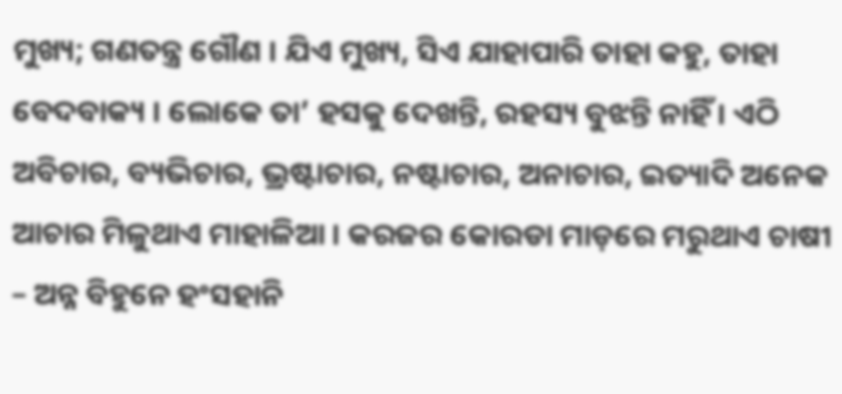ମୁଖ୍ୟ; ଗଣତନ୍ତ୍ର ଗୌଣ । ଯିଏ ମୁଖ୍ୟ, ସିଏ ଯାହାପାରି ତାହା କହୁ, ତାହା ବେଦବାକ୍ୟ । ଲୋକେ ତା’ ହସକୁ ଦେଖନ୍ତି, ରହସ୍ୟ ବୁଝନ୍ତି ନାହିଁ । ଏଠି ଅବିଚାର, ବ୍ୟଭିଚାର, ଭ୍ରଷ୍ଟାଚାର, ନଷ୍ଟାଚାର, ଅନାଚାର, ଇତ୍ୟାଦି ଅନେକ ଆଚାର ମିଳୁଥାଏ ମାହାଳିଆ । କରଜର କୋରଡା ମାଡ଼ରେ ମରୁଥାଏ ଚାଷୀ – ଅନ୍ନ ବିହୁନେ ହଂସହାନି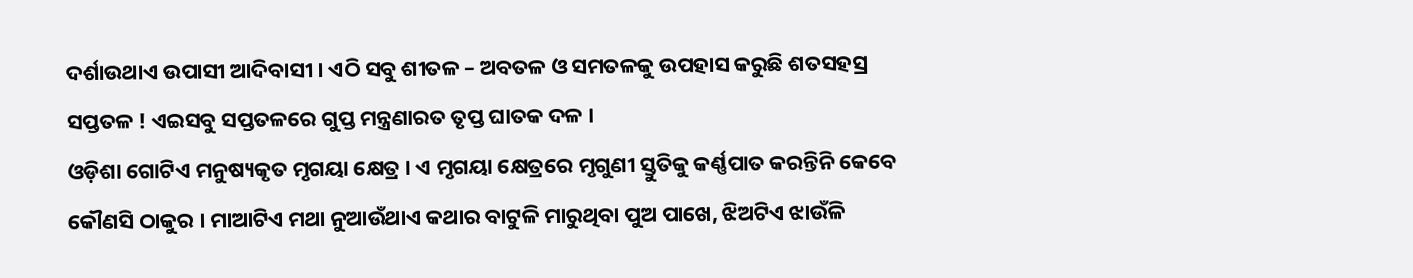ଦର୍ଶାଉଥାଏ ଉପାସୀ ଆଦିବାସୀ । ଏଠି ସବୁ ଶୀତଳ – ଅବତଳ ଓ ସମତଳକୁ ଉପହାସ କରୁଛି ଶତସହସ୍ର ସପ୍ତତଳ ! ଏଇସବୁ ସପ୍ତତଳରେ ଗୁପ୍ତ ମନ୍ତ୍ରଣାରତ ତୃପ୍ତ ଘାତକ ଦଳ ।
ଓଡ଼ିଶା ଗୋଟିଏ ମନୁଷ୍ୟକୃତ ମୃଗୟା କ୍ଷେତ୍ର । ଏ ମୃଗୟା କ୍ଷେତ୍ରରେ ମୃଗୁଣୀ ସ୍ତୁତିକୁ କର୍ଣ୍ଣପାତ କରନ୍ତିନି କେବେ କୌଣସି ଠାକୁର । ମାଆଟିଏ ମଥା ନୁଆଉଁଥାଏ କଥାର ବାଟୁଳି ମାରୁଥିବା ପୁଅ ପାଖେ, ଝିଅଟିଏ ଝାଉଁଳି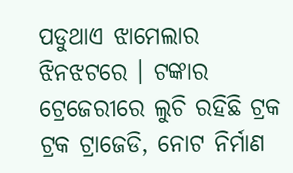ପଡୁଥାଏ ଝାମେଲାର ଝିନଝଟରେ । ଟଙ୍କାର ଟ୍ରେଜେରୀରେ ଲୁଚି ରହିଛି ଟ୍ରକ ଟ୍ରକ ଟ୍ରାଜେଡି, ନୋଟ ନିର୍ମାଣ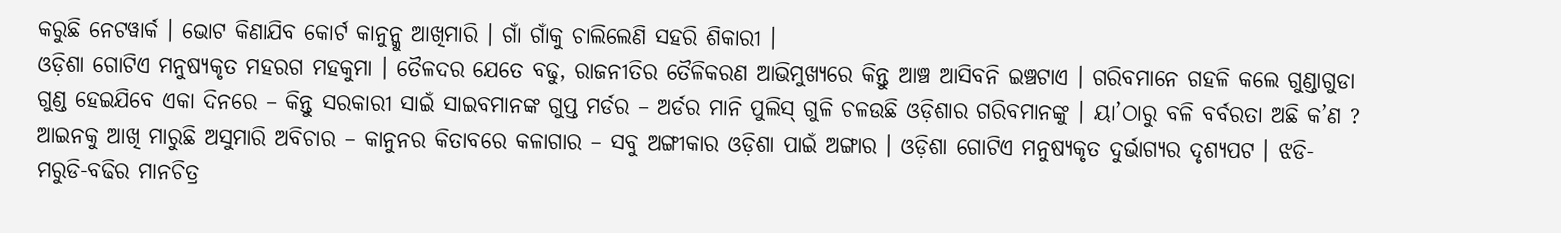କରୁଛି ନେଟୱାର୍କ । ଭୋଟ କିଣାଯିବ କୋର୍ଟ କାନୁନ୍କୁ ଆଖିମାରି । ଗାଁ ଗାଁକୁ ଚାଲିଲେଣି ସହରି ଶିକାରୀ ।
ଓଡ଼ିଶା ଗୋଟିଏ ମନୁଷ୍ୟକୃତ ମହରଗ ମହକୁମା । ତୈଳଦର ଯେତେ ବଢୁ, ରାଜନୀତିର ତୈଳିକରଣ ଆଭିମୁଖ୍ୟରେ କିନ୍ତୁ ଆଞ୍ଚ ଆସିବନି ଇଞ୍ଚଟାଏ । ଗରିବମାନେ ଗହଳି କଲେ ଗୁଣ୍ଡାଗୁଡା ଗୁଣ୍ଡ ହେଇଯିବେ ଏକା ଦିନରେ – କିନ୍ତୁ ସରକାରୀ ସାଇଁ ସାଇବମାନଙ୍କ ଗୁପ୍ତ ମର୍ଡର – ଅର୍ଡର ମାନି ପୁଲିସ୍ ଗୁଳି ଚଳଉଛି ଓଡ଼ିଶାର ଗରିବମାନଙ୍କୁ । ୟା’ଠାରୁ ବଳି ବର୍ବରତା ଅଛି କ’ଣ ? ଆଇନକୁ ଆଖି ମାରୁଛି ଅସୁମାରି ଅବିଚାର – କାନୁନର କିତାବରେ କଳାଗାର – ସବୁ ଅଙ୍ଗୀକାର ଓଡ଼ିଶା ପାଇଁ ଅଙ୍ଗାର । ଓଡ଼ିଶା ଗୋଟିଏ ମନୁଷ୍ୟକୃତ ଦୁର୍ଭାଗ୍ୟର ଦୃଶ୍ୟପଟ । ଝଡି- ମରୁଡି-ବଢିର ମାନଚିତ୍ର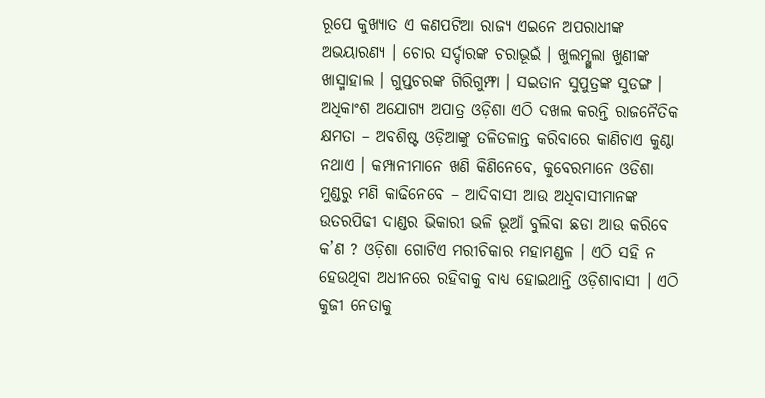ରୂପେ କୁଖ୍ୟାତ ଏ କଣପଟିଆ ରାଜ୍ୟ ଏଇନେ ଅପରାଧୀଙ୍କ ଅଭୟାରଣ୍ୟ । ଚୋର ସର୍ଦ୍ଦାରଙ୍କ ଚରାଭୂଇଁ । ଖୁଲମ୍ଖୁଲା ଖୁଣୀଙ୍କ ଖାସ୍ମାହାଲ । ଗୁପ୍ତଚରଙ୍କ ଗିରିଗୁମ୍ଫା । ସଇତାନ ସୁପୁତ୍ରଙ୍କ ସୁଡଙ୍ଗ । ଅଧିକାଂଶ ଅଯୋଗ୍ୟ ଅପାତ୍ର ଓଡ଼ିଶା ଏଠି ଦଖଲ କରନ୍ତି ରାଜନୈତିକ କ୍ଷମତା – ଅବଶିଷ୍ଟ ଓଡ଼ିଆଙ୍କୁ ତଳିତଳାନ୍ତ କରିବାରେ କାଣିଚାଏ କୁଣ୍ଠା ନଥାଏ । କମ୍ପାନୀମାନେ ଖଣି କିଣିନେବେ, କୁବେରମାନେ ଓଡିଶା ମୁଣ୍ଡରୁ ମଣି କାଢିନେବେ – ଆଦିବାସୀ ଆଉ ଅଧିବାସୀମାନଙ୍କ ଉତରପିଢୀ ଦାଣ୍ଡର ଭିକାରୀ ଭଳି ଭୂଆଁ ବୁଲିବା ଛଡା ଆଉ କରିବେ କ’ଣ ? ଓଡ଼ିଶା ଗୋଟିଏ ମରୀଚିକାର ମହାମଣ୍ଡଳ । ଏଠି ସହି ନ ହେଉଥିବା ଅଧୀନରେ ରହିବାକୁ ବାଧ୍ୟ ହୋଇଥାନ୍ତି ଓଡ଼ିଶାବାସୀ । ଏଠି କୁଜୀ ନେତାକୁ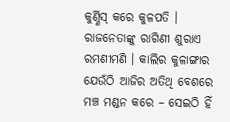କୁର୍ଣ୍ଣିସ୍ କରେ କୁଳପତି । ରାଜନେତାଙ୍କୁ ରାଗିଣୀ ଶୁରାଏ ରମଣୀମଣି । କାଲିର କୁଳାଙ୍ଗାର ଯେଉଁଠି ଆଜିର ଅତିଥି ବେଶରେ ମଞ୍ଚ ମଣ୍ଡନ କରେ – ସେଇଠି ହିଁ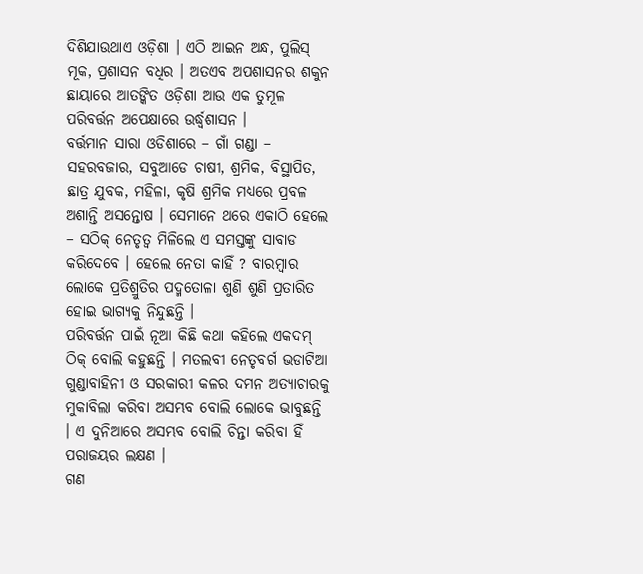ଦିଶିଯାଉଥାଏ ଓଡ଼ିଶା । ଏଠି ଆଇନ ଅନ୍ଧ, ପୁଲିସ୍ ମୂକ, ପ୍ରଶାସନ ବଧିର । ଅତଏବ ଅପଶାସନର ଶକୁନ ଛାୟାରେ ଆତଙ୍କିତ ଓଡ଼ିଶା ଆଉ ଏକ ତୁମୂଳ ପରିବର୍ତ୍ତନ ଅପେକ୍ଷାରେ ଉର୍ଦ୍ଧ୍ୱଶାସନ ।
ବର୍ତ୍ତମାନ ସାରା ଓଡିଶାରେ – ଗାଁ ଗଣ୍ଡା – ସହରବଜାର, ସବୁଆଡେ ଚାଷୀ, ଶ୍ରମିକ, ବିସ୍ଥାପିତ, ଛାତ୍ର ଯୁବକ, ମହିଳା, କୃଷି ଶ୍ରମିକ ମଧ୍ୟରେ ପ୍ରବଳ ଅଶାନ୍ତି ଅସନ୍ତୋଷ । ସେମାନେ ଥରେ ଏକାଠି ହେଲେ – ସଠିକ୍ ନେତୃତ୍ୱ ମିଳିଲେ ଏ ସମସ୍ତଙ୍କୁ ସାବାଡ କରିଦେବେ । ହେଲେ ନେତା କାହିଁ ? ବାରମ୍ବାର ଲୋକେ ପ୍ରତିଶ୍ରୁତିର ପଦ୍ମତୋଳା ଶୁଣି ଶୁଣି ପ୍ରତାରିତ ହୋଇ ଭାଗ୍ୟକୁ ନିନ୍ଦୁଛନ୍ତି ।
ପରିବର୍ତ୍ତନ ପାଇଁ ନୂଆ କିଛି କଥା କହିଲେ ଏକଦମ୍ ଠିକ୍ ବୋଲି କହୁଛନ୍ତି । ମତଲବୀ ନେତୃବର୍ଗ ଭଡାଟିଆ ଗୁଣ୍ଡାବାହିନୀ ଓ ସରକାରୀ କଳର ଦମନ ଅତ୍ୟାଚାରକୁ ମୁକାବିଲା କରିବା ଅସମ୍ଭବ ବୋଲି ଲୋକେ ଭାବୁଛନ୍ତି । ଏ ଦୁନିଆରେ ଅସମ୍ଭବ ବୋଲି ଚିନ୍ତା କରିବା ହିଁ ପରାଜୟର ଲକ୍ଷଣ ।
ଗଣ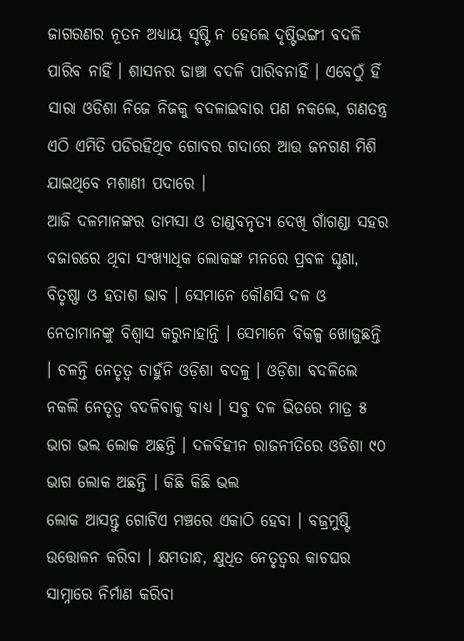ଜାଗରଣର ନୂତନ ଅଧ୍ୟାୟ ସୃଷ୍ଟି ନ ହେଲେ ଦୃଷ୍ଟିଭଙ୍ଗୀ ବଦଳି ପାରିବ ନାହିଁ । ଶାସନର ଢାଞ୍ଚା ବଦଳି ପାରିବନାହିଁ । ଏବେଠୁଁ ହିଁ ସାରା ଓଡିଶା ନିଜେ ନିଜକୁ ବଦଳାଇବାର ପଣ ନକଲେ, ଗଣତନ୍ତ୍ର ଏଠି ଏମିତି ପଡିରହିଥିବ ଗୋବର ଗଦାରେ ଆଉ ଜନଗଣ ମିଶି ଯାଇଥିବେ ମଶାଣୀ ପଦାରେ ।
ଆଜି ଦଳମାନଙ୍କର ତାମସା ଓ ତାଣ୍ଡବନୃତ୍ୟ ଦେଖି ଗାଁଗଣ୍ଡା ସହର ବଜାରରେ ଥିବା ସଂଖ୍ୟାଧିକ ଲୋକଙ୍କ ମନରେ ପ୍ରବଳ ଘୃଣା, ବିତୃଷ୍ଣା ଓ ହତାଶ ଭାବ । ସେମାନେ କୌଣସି ଦଳ ଓ ନେତାମାନଙ୍କୁ ବିଶ୍ୱାସ କରୁନାହାନ୍ତି । ସେମାନେ ବିକଳ୍ପ ଖୋଜୁଛନ୍ତି । ଚଳନ୍ତି ନେତୃତ୍ୱ ଚାହୁଁନି ଓଡ଼ିଶା ବଦଳୁ । ଓଡ଼ିଶା ବଦଳିଲେ ନକଲି ନେତୃତ୍ୱ ବଦଳିବାକୁ ବାଧ୍ୟ । ସବୁ ଦଳ ଭିତରେ ମାତ୍ର ୫ ଭାଗ ଭଲ ଲୋକ ଅଛନ୍ତି । ଦଳବିହୀନ ରାଜନୀତିରେ ଓଡିଶା ୯୦ ଭାଗ ଲୋକ ଅଛନ୍ତି । କିଛି କିଛି ଭଲ
ଲୋକ ଆସନ୍ତୁ ଗୋଟିଏ ମଞ୍ଚରେ ଏକାଠି ହେବା । ବଜ୍ରମୁଷ୍ଟି ଉତ୍ତୋଳନ କରିବା । କ୍ଷମତାନ୍ଧ, କ୍ଷୁଧିତ ନେତୃତ୍ୱର କାଚଘର ସାମ୍ନାରେ ନିର୍ମାଣ କରିବା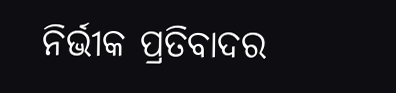ନିର୍ଭୀକ ପ୍ରତିବାଦର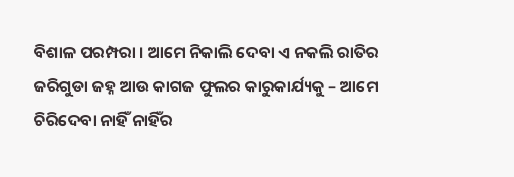ବିଶାଳ ପରମ୍ପରା । ଆମେ ନିକାଲି ଦେବା ଏ ନକଲି ରାତିର ଜରିଗୁଡା ଜହ୍ନ ଆଉ କାଗଜ ଫୁଲର କାରୁକାର୍ଯ୍ୟକୁ – ଆମେ ଚିରିଦେବା ନାହିଁ ନାହିଁର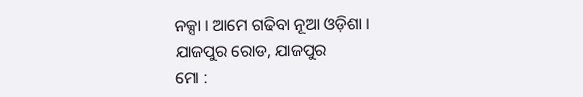ନକ୍ସା । ଆମେ ଗଢିବା ନୂଆ ଓଡ଼ିଶା ।
ଯାଜପୁର ରୋଡ, ଯାଜପୁର
ମୋ :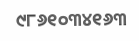୯୮୬୧୦୩୪୧୬୩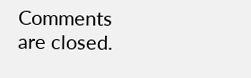Comments are closed.